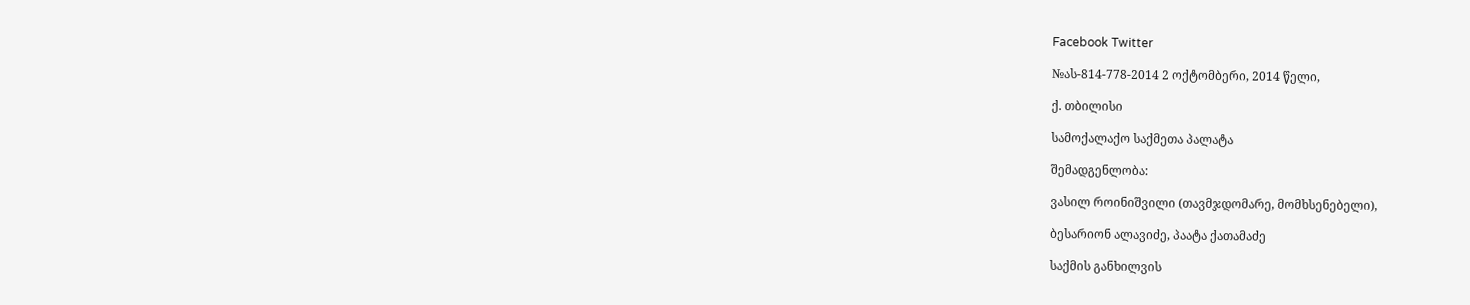Facebook Twitter

№ას-814-778-2014 2 ოქტომბერი, 2014 წელი,

ქ. თბილისი

სამოქალაქო საქმეთა პალატა

შემადგენლობა:

ვასილ როინიშვილი (თავმჯდომარე, მომხსენებელი),

ბესარიონ ალავიძე, პაატა ქათამაძე

საქმის განხილვის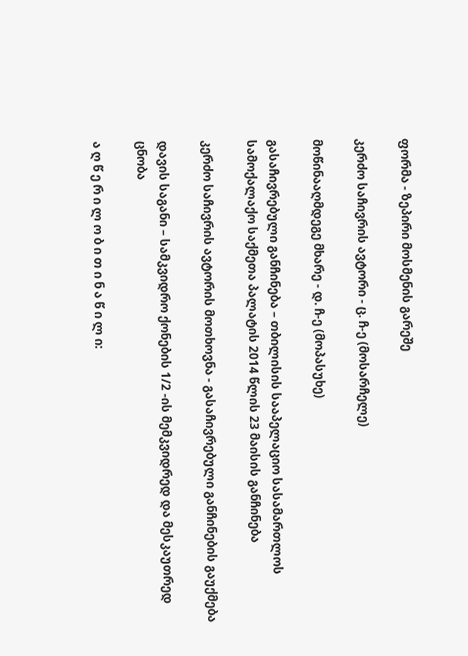ფორმა - ზეპირი მოსმენის გარეშე

კერძო საჩივრის ავტორი - ც. ჩ-ე (მოსარჩელე)

მოწინააღმდეგე მხარე - დ. ჩ-ე (მოპასუხე)

გასაჩივრებული განჩინება – თბილისის სააპელაციო სასამართლოს სამოქალაქო საქმეთა პალატის 2014 წლის 23 მაისის განჩინება

კერძო საჩივრის ავტორის მოთხოვნა - გასაჩივრებული განჩინების გაუქმება

დავის საგანი – სამკვიდრო ქონების 1/2 -ის მემკვიდრედ და მესკაუთრედ ცნობა

ა ღ წ ე რ ი ლ ო ბ ი თ ი ნ ა წ ი ლ ი: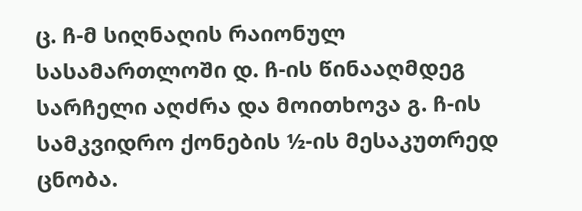ც. ჩ-მ სიღნაღის რაიონულ სასამართლოში დ. ჩ-ის წინააღმდეგ სარჩელი აღძრა და მოითხოვა გ. ჩ-ის სამკვიდრო ქონების ½-ის მესაკუთრედ ცნობა.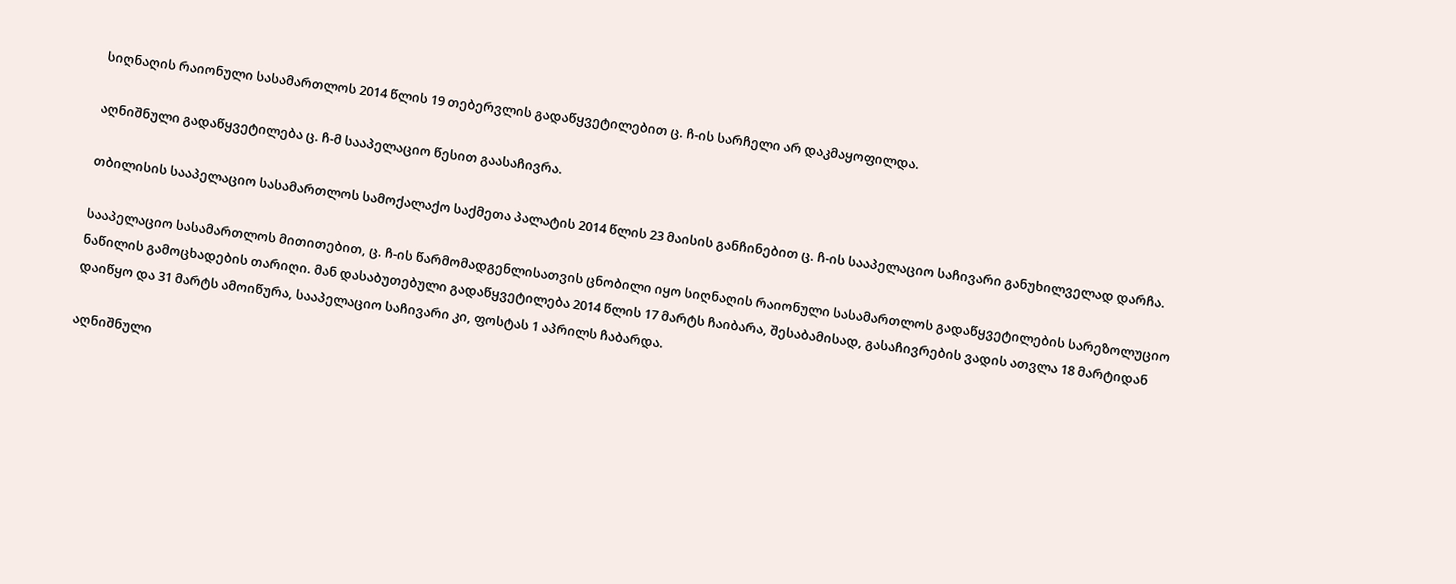სიღნაღის რაიონული სასამართლოს 2014 წლის 19 თებერვლის გადაწყვეტილებით ც. ჩ-ის სარჩელი არ დაკმაყოფილდა.

აღნიშნული გადაწყვეტილება ც. ჩ-მ სააპელაციო წესით გაასაჩივრა.

თბილისის სააპელაციო სასამართლოს სამოქალაქო საქმეთა პალატის 2014 წლის 23 მაისის განჩინებით ც. ჩ-ის სააპელაციო საჩივარი განუხილველად დარჩა.

სააპელაციო სასამართლოს მითითებით, ც. ჩ-ის წარმომადგენლისათვის ცნობილი იყო სიღნაღის რაიონული სასამართლოს გადაწყვეტილების სარეზოლუციო ნაწილის გამოცხადების თარიღი. მან დასაბუთებული გადაწყვეტილება 2014 წლის 17 მარტს ჩაიბარა, შესაბამისად, გასაჩივრების ვადის ათვლა 18 მარტიდან დაიწყო და 31 მარტს ამოიწურა, სააპელაციო საჩივარი კი, ფოსტას 1 აპრილს ჩაბარდა.

აღნიშნული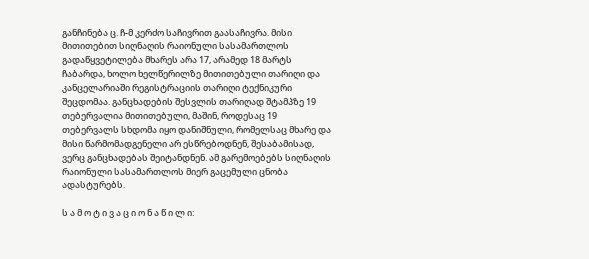განჩინება ც. ჩ-მ კერძო საჩივრით გაასაჩივრა. მისი მითითებით სიღნაღის რაიონული სასამართლოს გადაწყვეტილება მხარეს არა 17, არამედ 18 მარტს ჩაბარდა, ხოლო ხელწერილზე მითითებული თარიღი და კანცელარიაში რეგისტრაციის თარიღი ტექნიკური შეცდომაა. განცხადების შესვლის თარიღად შტამპზე 19 თებერვალია მითითებული, მაშინ, როდესაც 19 თებერვალს სხდომა იყო დანიშნული, რომელსაც მხარე და მისი წარმომადგენელი არ ესწრებოდნენ, შესაბამისად, ვერც განცხადებას შეიტანდნენ. ამ გარემოებებს სიღნაღის რაიონული სასამართლოს მიერ გაცემული ცნობა ადასტურებს.

ს ა მ ო ტ ი ვ ა ც ი ო ნ ა წ ი ლ ი: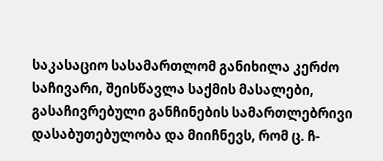საკასაციო სასამართლომ განიხილა კერძო საჩივარი, შეისწავლა საქმის მასალები, გასაჩივრებული განჩინების სამართლებრივი დასაბუთებულობა და მიიჩნევს, რომ ც. ჩ-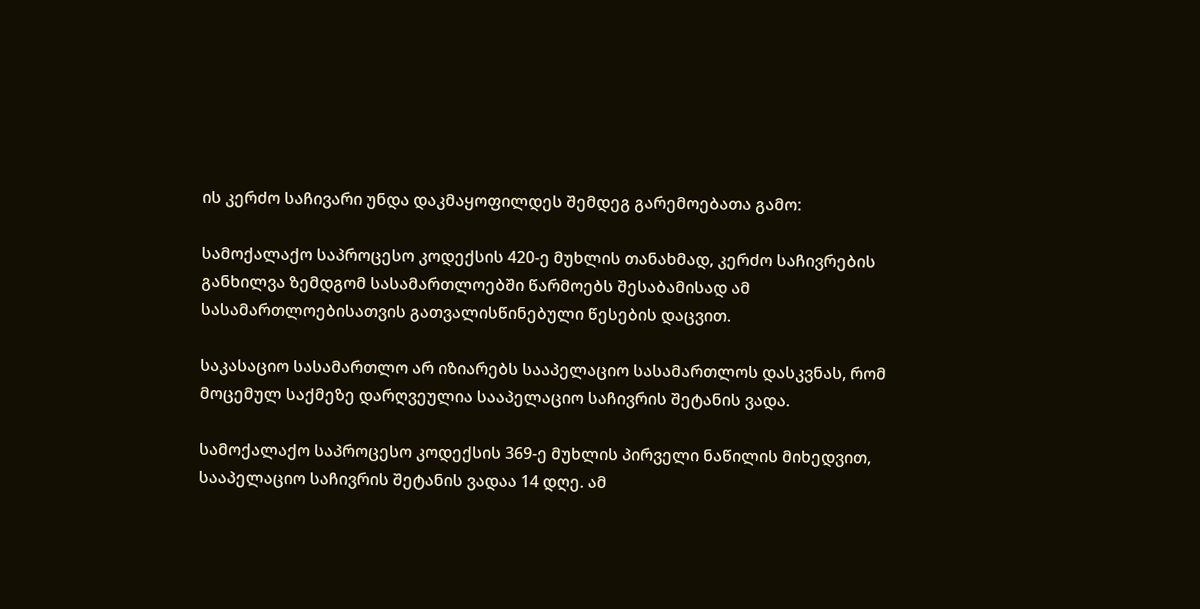ის კერძო საჩივარი უნდა დაკმაყოფილდეს შემდეგ გარემოებათა გამო:

სამოქალაქო საპროცესო კოდექსის 420-ე მუხლის თანახმად, კერძო საჩივრების განხილვა ზემდგომ სასამართლოებში წარმოებს შესაბამისად ამ სასამართლოებისათვის გათვალისწინებული წესების დაცვით.

საკასაციო სასამართლო არ იზიარებს სააპელაციო სასამართლოს დასკვნას, რომ მოცემულ საქმეზე დარღვეულია სააპელაციო საჩივრის შეტანის ვადა.

სამოქალაქო საპროცესო კოდექსის 369-ე მუხლის პირველი ნაწილის მიხედვით, სააპელაციო საჩივრის შეტანის ვადაა 14 დღე. ამ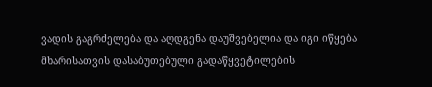ვადის გაგრძელება და აღდგენა დაუშვებელია და იგი იწყება მხარისათვის დასაბუთებული გადაწყვეტილების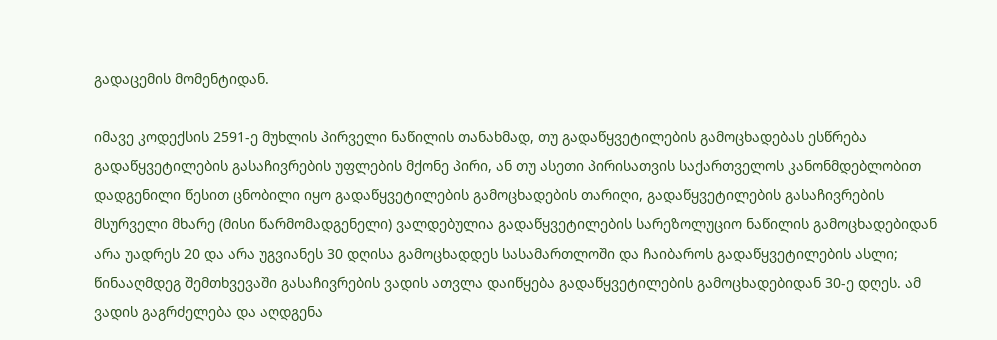გადაცემის მომენტიდან.

იმავე კოდექსის 2591-ე მუხლის პირველი ნაწილის თანახმად, თუ გადაწყვეტილების გამოცხადებას ესწრება გადაწყვეტილების გასაჩივრების უფლების მქონე პირი, ან თუ ასეთი პირისათვის საქართველოს კანონმდებლობით დადგენილი წესით ცნობილი იყო გადაწყვეტილების გამოცხადების თარიღი, გადაწყვეტილების გასაჩივრების მსურველი მხარე (მისი წარმომადგენელი) ვალდებულია გადაწყვეტილების სარეზოლუციო ნაწილის გამოცხადებიდან არა უადრეს 20 და არა უგვიანეს 30 დღისა გამოცხადდეს სასამართლოში და ჩაიბაროს გადაწყვეტილების ასლი; წინააღმდეგ შემთხვევაში გასაჩივრების ვადის ათვლა დაიწყება გადაწყვეტილების გამოცხადებიდან 30-ე დღეს. ამ ვადის გაგრძელება და აღდგენა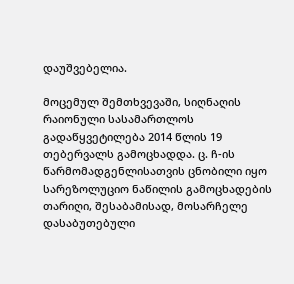დაუშვებელია.

მოცემულ შემთხვევაში, სიღნაღის რაიონული სასამართლოს გადაწყვეტილება 2014 წლის 19 თებერვალს გამოცხადდა. ც. ჩ-ის წარმომადგენლისათვის ცნობილი იყო სარეზოლუციო ნაწილის გამოცხადების თარიღი, შესაბამისად, მოსარჩელე დასაბუთებული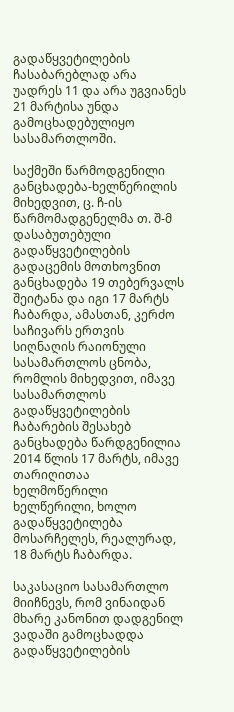გადაწყვეტილების ჩასაბარებლად არა უადრეს 11 და არა უგვიანეს 21 მარტისა უნდა გამოცხადებულიყო სასამართლოში.

საქმეში წარმოდგენილი განცხადება-ხელწერილის მიხედვით, ც. ჩ-ის წარმომადგენელმა თ. შ-მ დასაბუთებული გადაწყვეტილების გადაცემის მოთხოვნით განცხადება 19 თებერვალს შეიტანა და იგი 17 მარტს ჩაბარდა, ამასთან, კერძო საჩივარს ერთვის სიღნაღის რაიონული სასამართლოს ცნობა, რომლის მიხედვით, იმავე სასამართლოს გადაწყვეტილების ჩაბარების შესახებ განცხადება წარდგენილია 2014 წლის 17 მარტს, იმავე თარიღითაა ხელმოწერილი ხელწერილი, ხოლო გადაწყვეტილება მოსარჩელეს, რეალურად, 18 მარტს ჩაბარდა.

საკასაციო სასამართლო მიიჩნევს, რომ ვინაიდან მხარე კანონით დადგენილ ვადაში გამოცხადდა გადაწყვეტილების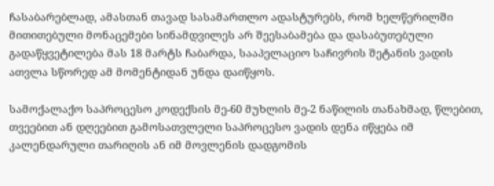ჩასაბარებლად, ამასთან თავად სასამართლო ადასტურებს, რომ ხელწერილში მითითებული მონაცემები სინამდვილეს არ შეესაბამება და დასაბუთებული გადაწყვეტილება მას 18 მარტს ჩაბარდა, სააპელაციო საჩივრის შეტანის ვადის ათვლა სწორედ ამ მომენტიდან უნდა დაიწყოს.

სამოქალაქო საპროცესო კოდექსის მე-60 მუხლის მე-2 ნაწილის თანახმად, წლებით, თვეებით ან დღეებით გამოსათვლელი საპროცესო ვადის დენა იწყება იმ კალენდარული თარიღის ან იმ მოვლენის დადგომის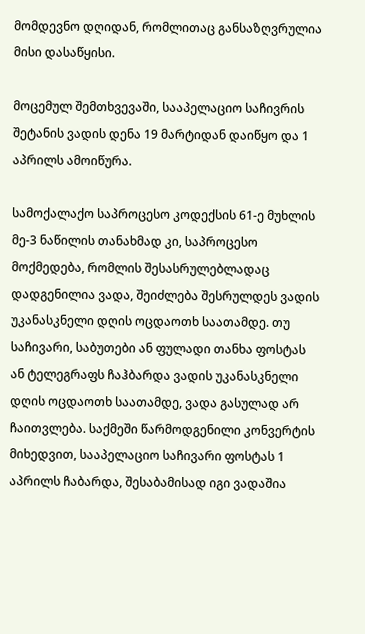მომდევნო დღიდან, რომლითაც განსაზღვრულია მისი დასაწყისი.

მოცემულ შემთხვევაში, სააპელაციო საჩივრის შეტანის ვადის დენა 19 მარტიდან დაიწყო და 1 აპრილს ამოიწურა.

სამოქალაქო საპროცესო კოდექსის 61-ე მუხლის მე-3 ნაწილის თანახმად კი, საპროცესო მოქმედება, რომლის შესასრულებლადაც დადგენილია ვადა, შეიძლება შესრულდეს ვადის უკანასკნელი დღის ოცდაოთხ საათამდე. თუ საჩივარი, საბუთები ან ფულადი თანხა ფოსტას ან ტელეგრაფს ჩაჰბარდა ვადის უკანასკნელი დღის ოცდაოთხ საათამდე, ვადა გასულად არ ჩაითვლება. საქმეში წარმოდგენილი კონვერტის მიხედვით, სააპელაციო საჩივარი ფოსტას 1 აპრილს ჩაბარდა, შესაბამისად იგი ვადაშია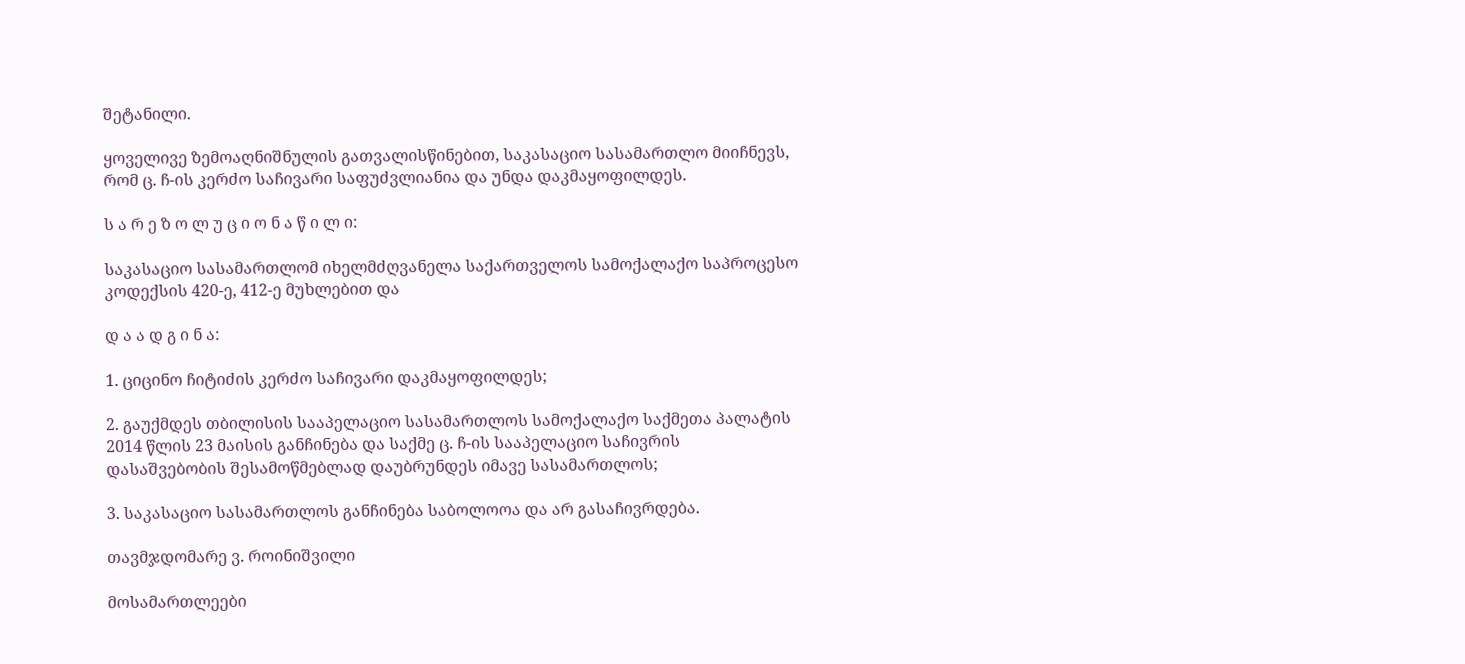შეტანილი.

ყოველივე ზემოაღნიშნულის გათვალისწინებით, საკასაციო სასამართლო მიიჩნევს, რომ ც. ჩ-ის კერძო საჩივარი საფუძვლიანია და უნდა დაკმაყოფილდეს.

ს ა რ ე ზ ო ლ უ ც ი ო ნ ა წ ი ლ ი:

საკასაციო სასამართლომ იხელმძღვანელა საქართველოს სამოქალაქო საპროცესო კოდექსის 420-ე, 412-ე მუხლებით და

დ ა ა დ გ ი ნ ა:

1. ციცინო ჩიტიძის კერძო საჩივარი დაკმაყოფილდეს;

2. გაუქმდეს თბილისის სააპელაციო სასამართლოს სამოქალაქო საქმეთა პალატის 2014 წლის 23 მაისის განჩინება და საქმე ც. ჩ-ის სააპელაციო საჩივრის დასაშვებობის შესამოწმებლად დაუბრუნდეს იმავე სასამართლოს;

3. საკასაციო სასამართლოს განჩინება საბოლოოა და არ გასაჩივრდება.

თავმჯდომარე ვ. როინიშვილი

მოსამართლეები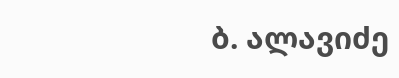ბ. ალავიძე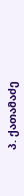პ. ქათამაძე